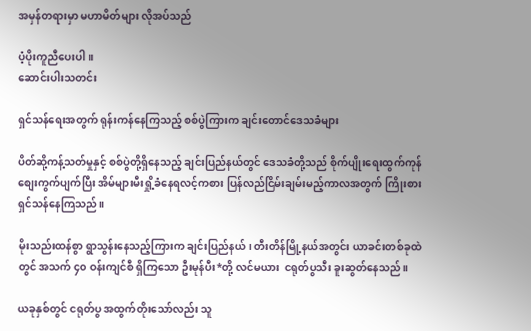အမှန်တရားမှာ မဟာမိတ်များ လိုအပ်သည်

ပံ့ပိုးကူညီပေးပါ။
ဆောင်းပါးသတင်း

ရှင်သန်ရေးအတွက် ရုန်းကန်နေကြသည့် စစ်ပွဲကြားက ချင်းတောင်ဒေသခံများ

ပိတ်ဆို့ကန့်သတ်မှုနှင့် စစ်ပွဲတို့ရှိနေသည့် ချင်းပြည်နယ်တွင် ဒေသခံတို့သည် စိုက်ပျိုးရေးထွက်ကုန် စျေးကွက်ပျက်ပြီး အိမ်များမီးရှို့ခံနေရလင့်ကစား ပြန်လည်ငြိမ်းချမ်းမည့်ကာလအတွက် ကြိုးစားရှင်သန်နေကြသည်။

မိုးသည်းထန်စွာ ရွာသွန်းနေသည့်ကြားက ချင်းပြည်နယ်၊ တီးတိန်မြို့နယ်အတွင်း ယာခင်းတစ်ခုထဲတွင် အသက် ၄၀ ဝန်းကျင်စီ ရှိကြသော ဦးမုန်ပီး*တို့ လင်မယား  ငရုတ်ပွသီး ခူးဆွတ်နေသည်။

ယခုနှစ်တွင် ငရုတ်ပွ အထွက်တိုးသော်လည်း သူ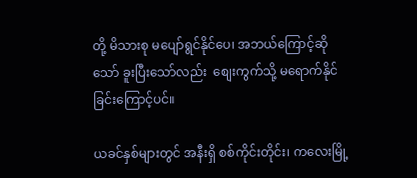တို့ မိသားစု မပျော်ရွင်နိုင်ပေ၊ အဘယ်ကြောင့်ဆိုသော် ခူးပြီးသော်လည်း  စျေးကွက်သို့ မရောက်နိုင်ခြင်းကြောင့်ပင်။

ယခင်နှစ်များတွင် အနီးရှိ စစ်ကိုင်းတိုင်း၊ ကလေးမြို့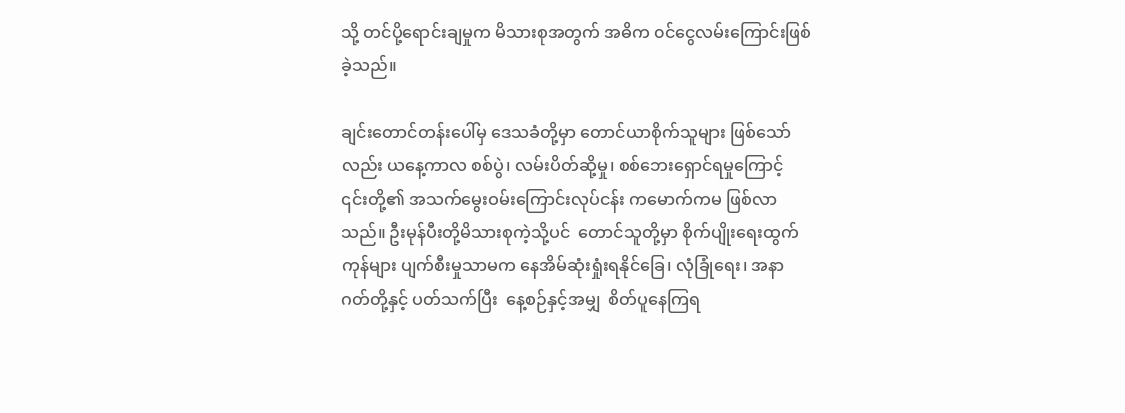သို့ တင်ပို့ရောင်းချမှုက မိသားစုအတွက် အဓိက ၀င်ငွေလမ်းကြောင်းဖြစ်ခဲ့သည်။

ချင်းတောင်တန်းပေါ်မှ ဒေသခံတို့မှာ တောင်ယာစိုက်သူများ ဖြစ်သော်လည်း ယနေ့ကာလ စစ်ပွဲ၊ လမ်းပိတ်ဆို့မှု၊ စစ်ဘေးရှောင်ရမှုကြောင့် ၎င်းတို့၏ အသက်မွေးဝမ်းကြောင်းလုပ်ငန်း ကမောက်ကမ ဖြစ်လာသည်။ ဦးမုန်ပီးတို့မိသားစုကဲ့သို့ပင်  တောင်သူတို့မှာ စိုက်ပျိုးရေးထွက်ကုန်များ ပျက်စီးမှုသာမက နေအိမ်ဆုံးရှုံးရနိုင်ခြေ၊ လုံခြုံရေး၊ အနာဂတ်တို့နှင့် ပတ်သက်ပြီး  နေ့စဉ်နှင့်အမျှ  စိတ်ပူနေကြရ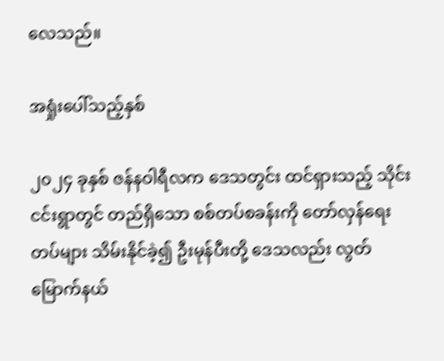လေသည်။

အရှုံးပေါ်သည့်နှစ်

၂၀၂၄ ခုနှစ် ဇန်နဝါရီလက ဒေသတွင်း ထင်ရှားသည့် သိုင်းငင်းရွာတွင် တည်ရှိသော စစ်တပ်စခန်းကို တော်လှန်ရေးတပ်များ သိမ်းနိုင်ခဲ့၍ ဦးမုန်ပီးတို့ ဒေသလည်း လွတ်မြောက်နယ်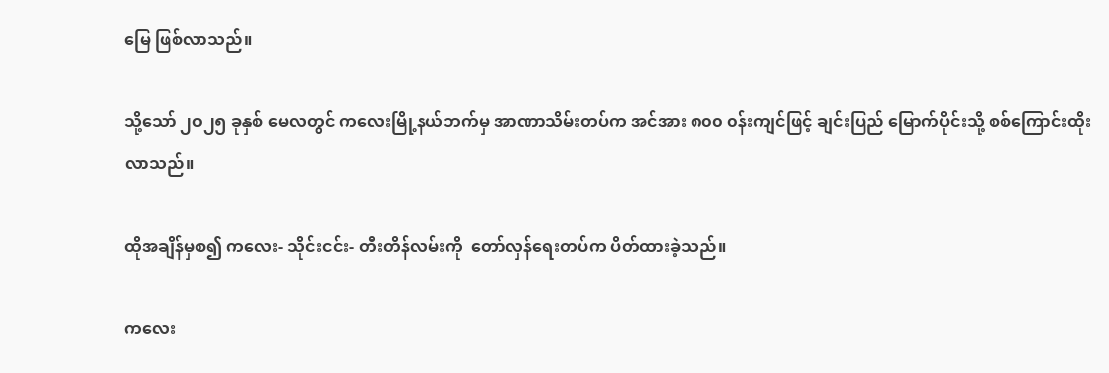မြေ ဖြစ်လာသည်။

သို့သော် ၂၀၂၅ ခုနှစ် မေလတွင် ကလေးမြို့နယ်ဘက်မှ ‌အာဏာသိမ်းတပ်က အင်အား ၈၀၀ ၀န်းကျင်ဖြင့် ချင်းပြည် မြောက်ပိုင်းသို့ စစ်ကြောင်းထိုးလာသည်။

ထိုအချိန်မှစ၍ ကလေး- သိုင်းငင်း- တီးတိန်လမ်းကို  တော်လှန်ရေးတပ်က ပိတ်ထားခဲ့သည်။

ကလေး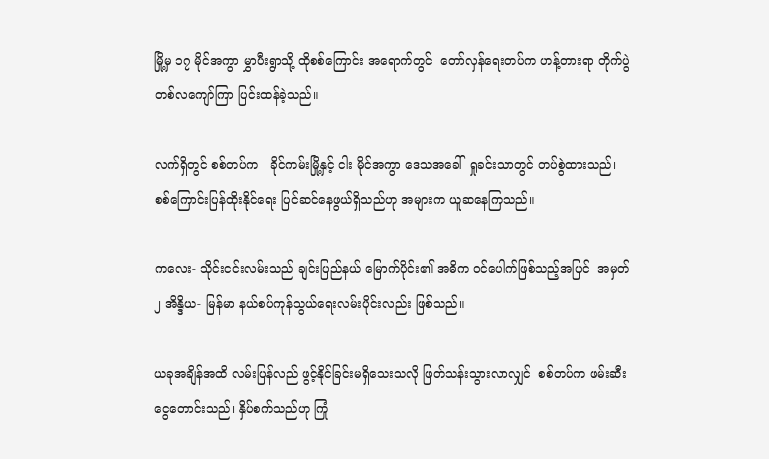မြို့မှ ၁၇ မိုင်အကွာ မွှာပီးရွာသို့ ထိုစစ်ကြောင်း အရောက်တွင် ‌ တော်လှန်ရေးတပ်က ဟန့်တားရာ တိုက်ပွဲ တ‌စ်လကျော်ကြာ ပြင်းထန်ခဲ့သည်။

လက်ရှိတွင် စစ်တပ်က   ခိုင်ကမ်းမြို့နှင့် ငါး မိုင်အကွာ ဒေသအခေါ်  ရှုခင်းသာတွင် တပ်စွဲထားသည်၊ စစ်ကြောင်းပြန်ထိုး‌နိုင်ရေး ပြင်ဆင်နေဖွယ်ရှိသည်ဟု အများက ယူဆနေကြသည်။

ကလေး- သိုင်းငင်းလမ်းသည် ချင်းပြည်နယ် မြောက်ပိုင်း၏ အဓိက ၀င်ပေါက်ဖြစ်သည့်အပြင်  အမှတ် ၂ အိန္ဒိယ- မြန်မာ နယ်စပ်ကုန်သွယ်ရေးလမ်းပိုင်းလည်း ဖြစ်သည်။

ယခုအချိန်အထိ လမ်းပြန်လည် ဖွင့်နိုင်ခြင်းမရှိသေးသလို ဖြတ်သန်းသွားလာလျှင်  စစ်တပ်က ဖမ်းဆီးငွေတောင်းသည်၊ နှိပ်စက်သည်ဟု ‌ကြုံ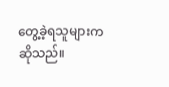တွေ့ခဲ့ရသူများက ဆိုသည်။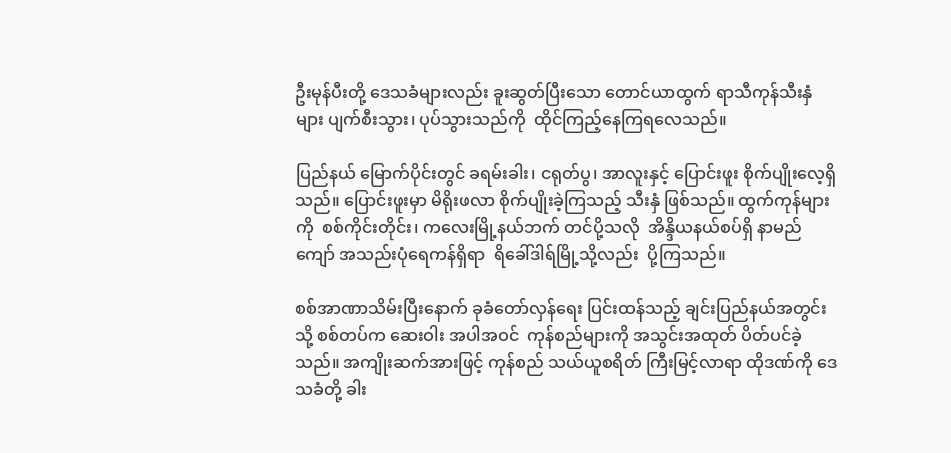ဦးမုန်ပီးတို့ ဒေသခံများလည်း ခူးဆွတ်ပြီးသော တောင်ယာထွက် ရာသီကုန်သီးနှံများ ပျက်စီးသွား၊ ပုပ်သွားသည်ကို  ထိုင်ကြည့်နေကြရလေသည်။

ပြည်နယ် မြောက်ပိုင်းတွင် ခရမ်းခါး၊ ငရုတ်ပွ၊ အာလူးနှင့် ပြောင်းဖူး စိုက်ပျိုးလေ့ရှိသည်။ ပြောင်းဖူးမှာ မိရိုးဖလာ စိုက်ပျိုးခဲ့ကြသည့် သီးနှံ ဖြစ်သည်။ ထွက်ကုန်များကို  စစ်ကိုင်းတိုင်း၊ ကလေးမြို့နယ်ဘက် တင်ပို့သလို  အိန္ဒိယနယ်စပ်ရှိ နာမည်ကျော် အသည်းပုံရေကန်ရှိရာ  ရိခေါ်ဒါရ်မြို့သို့လည်း  ပို့ကြသည်။

စစ်အာဏာသိမ်းပြီးနောက် ခုခံတော်လှန်ရေး ပြင်းထန်‌သည့် ချင်းပြည်နယ်အတွင်းသို့ စစ်တပ်က ဆေးဝါး အပါအဝင်  ကုန်စည်များကို အသွင်းအထုတ် ပိတ်ပင်ခဲ့သည်။ အကျိုးဆက်အားဖြင့် ကုန်စည် သယ်ယူစရိတ် ကြီးမြင့်လာရာ ထိုဒဏ်ကို ဒေသခံတို့ ခါး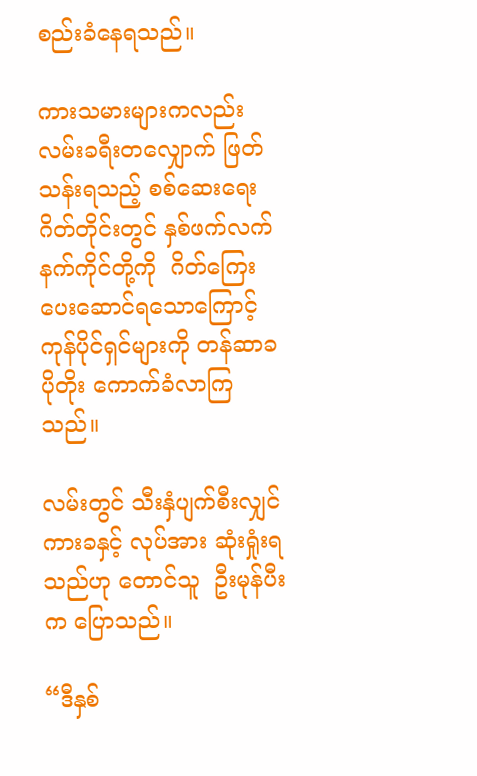စည်းခံနေရသည်။

ကားသမားများကလည်း လမ်းခရီးတလျှောက် ဖြတ်သန်းရသည့် စစ်ဆေးရေးဂိတ်တိုင်းတွင် နှစ်ဖက်လက်နက်ကိုင်တို့ကို  ဂိတ်ကြေး ပေးဆောင်ရသောကြောင့် ကုန်ပိုင်ရှင်များကို တန်ဆာခ ပိုတိုး ကောက်ခံလာကြသည်။

လမ်းတွင် သီးနှံပျက်စီးလျှင် ကားခနှင့် လုပ်အား ဆုံးရှုံးရသည်ဟု တောင်သူ  ဦးမုန်ပီးက ပြောသည်။

“ဒီနှစ်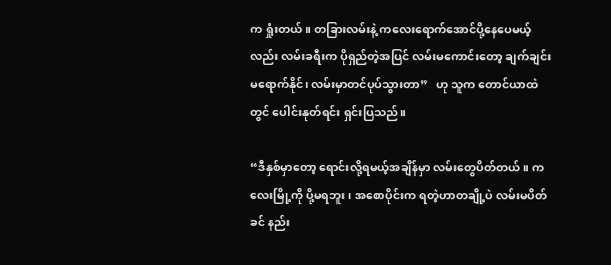က ရှုံးတယ်။ တခြားလမ်းနဲ့ ကလေးရောက်အောင်ပို့နေပေမယ့်လည်း လမ်းခရီးက ပိုရှည်တဲ့အပြင် လမ်းမကောင်းတော့ ချက်ချင်းမရောက်နိုင်၊ လမ်းမှာတင်ပုပ်သွားတာ”   ဟု သူက တောင်ယာထဲတွင် ပေါင်းနုတ်ရင်း ရှင်းပြသည်။

“ဒီနှစ်မှာတော့ ရောင်းလို့ရမယ့်အချိန်မှာ လမ်းတွေပိတ်တယ်။ ကလေးမြို့ကို ပို့မရဘူး၊ အစောပိုင်းက ရတဲ့ဟာတချို့ပဲ လမ်းမပိတ်ခင် နည်း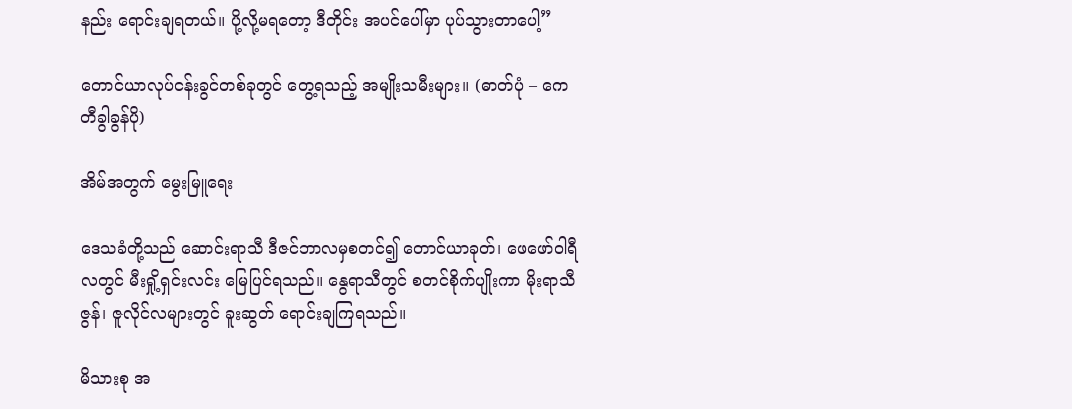နည်း ရောင်းချရတယ်။ ပို့လို့မရတော့ ဒီတိုင်း အပင်ပေါ်မှာ ပုပ်သွားတာပေါ့”

တောင်ယာလုပ်ငန်းခွင်တစ်ခုတွင် တွေ့ရသည့် အမျိုးသမီးများ။ (ဓာတ်ပုံ – ကေတီခွါခွန်ပို)

အိမ်အတွက် မွေးမြူရေး

ဒေသခံတို့သည် ဆောင်းရာသီ ဒီဇင်ဘာလမှစတင်၍ တောင်ယာခုတ်၊ ဖေဖော်ဝါရီလတွင် မီးရှို့ရှင်းလင်း မြေပြင်ရသည်။ နွေရာသီတွင် စတင်စိုက်ပျိုးကာ မိုးရာသီ ဇွန်၊ ဇူလိုင်လများတွင် ခူးဆွတ် ရောင်းချကြရသည်။

မိသားစု အ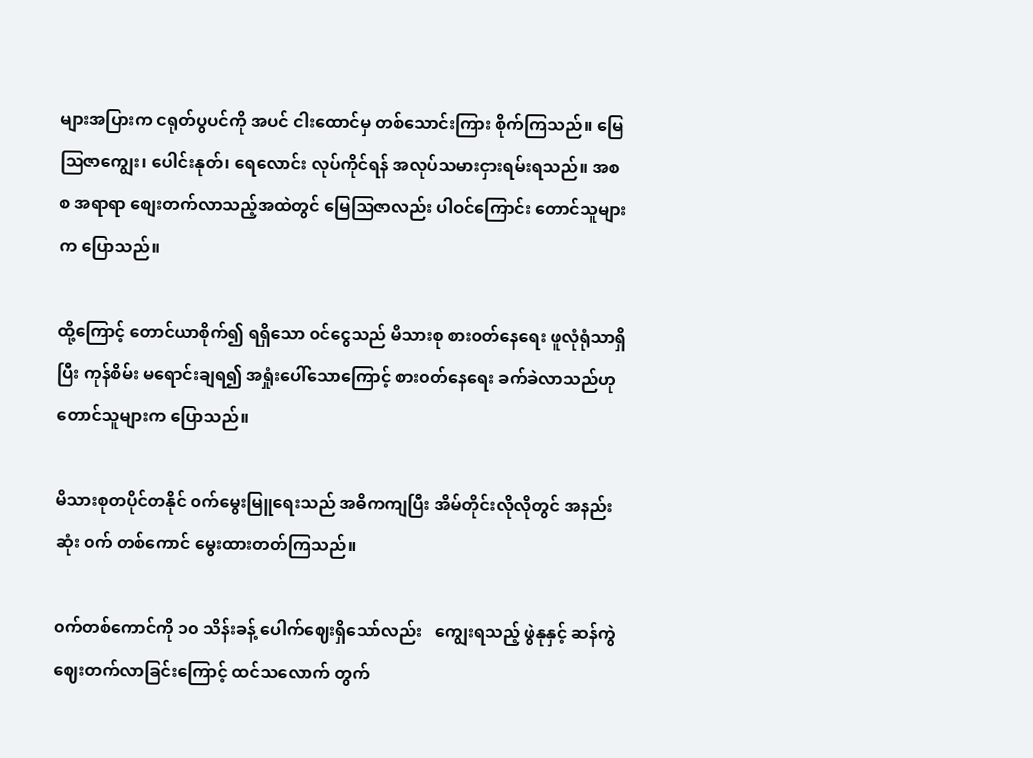များအပြားက ငရုတ်ပွပင်ကို အပင် ငါးထောင်မှ တစ်သောင်းကြား စိုက်ကြသည်။ မြေဩဇာကျွေး၊ ပေါင်းနုတ်၊ ရေလောင်း လုပ်ကိုင်ရန် အလုပ်သမားငှားရမ်းရသည်။ အစစ အရာရာ စျေးတက်လာသည့်အထဲတွင် မြေဩဇာလည်း ပါဝင်ကြောင်း တောင်သူများက ပြောသည်။

ထို့ကြောင့် တောင်ယာစိုက်၍ ရရှိသော ၀င်ငွေသည် မိသားစု စား၀တ်နေရေး ဖူလုံရုံသာရှိပြီး ကုန်စိမ်း မရောင်းချရ၍ အရှုံးပေါ်သောကြောင့် စား၀တ်နေရေး ခက်ခဲလာသည်ဟု တောင်သူများက ပြောသည်။

မိသားစုတပိုင်တနိုင် ၀က်မွေးမြူရေးသည် အဓိကကျပြီး အိမ်တိုင်းလိုလိုတွင် အနည်းဆုံး ၀က် တ‌စ်ကောင် မွေးထားတတ်ကြသည်။

၀က်တစ်ကောင်ကို ၁၀ သိန်းခန့် ပေါက်ဈေးရှိသော်လည်း   ကျွေးရသည့် ဖွဲနုနှင့် ဆန်ကွဲ ဈေးတက်လာခြင်းကြောင့် ထင်သလောက် တွက်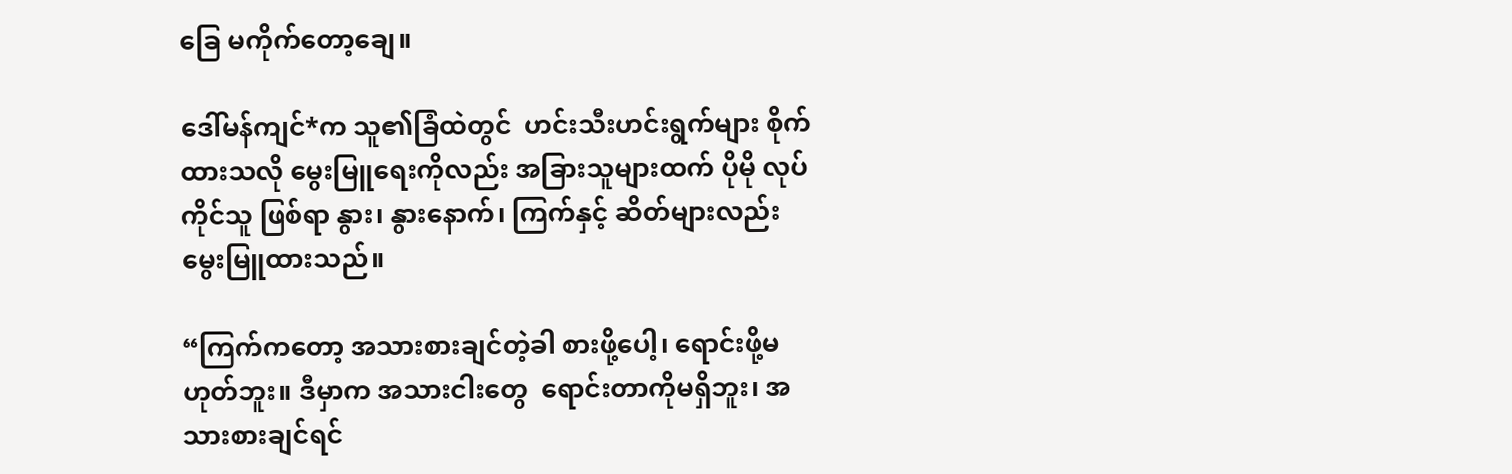ခြေ မကိုက်တော့ချေ။

ဒေါ်မန်ကျင်*က သူ၏ခြံထဲတွင်  ဟင်းသီးဟင်းရွက်များ စိုက်ထားသလို မွေးမြူရေးကိုလည်း အခြားသူများထက် ပိုမို လုပ်ကိုင်သူ ဖြစ်ရာ နွား၊ နွားနောက်၊ ကြက်နှင့် ဆိတ်များလည်း မွေးမြူထားသည်။

“ကြက်ကတော့ အသားစားချင်တဲ့ခါ စားဖို့ပေါ့၊ ရောင်းဖို့မဟုတ်ဘူး။ ဒီမှာက အသားငါးတွေ  ရောင်းတာကိုမရှိဘူး၊ အသားစားချင်ရင်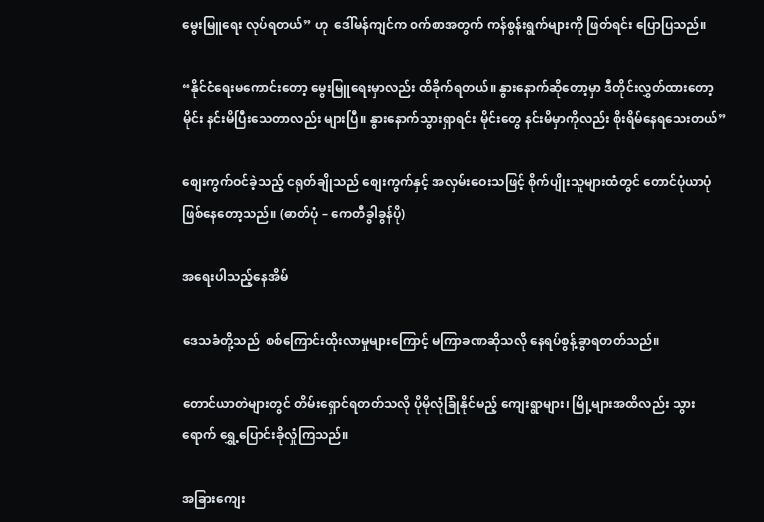မွေးမြူရေး လုပ်ရတယ်” ဟု  ဒေါ်မန်ကျင်က ၀က်စာအတွက် ကန်စွန်းရွက်များကို ဖြတ်ရင်း ပြောပြသည်။

“နိုင်ငံရေးမကောင်းတော့ မွေးမြူရေးမှာလည်း ထိခိုက်ရတယ်။ နွားနောက်ဆိုတော့မှာ ဒီတိုင်းလွှတ်ထားတော့ မိုင်း နင်းမိပြီးသေတာလည်း များပြီ။ နွားနောက်သွားရှာရင်း မိုင်းတွေ နင်းမိမှာကိုလည်း စိုးရိမ်နေရသေးတယ်”

စျေးကွက်ဝင်ခဲ့သည့် ငရုတ်ချိုသည် စျေးကွက်နှင့် အလှမ်းဝေးသဖြင့် စိုက်ပျိုးသူများထံတွင် တောင်ပုံယာပုံဖြစ်နေတော့သည်။ (ဓာတ်ပုံ – ကေတီခွါခွန်ပို)

အရေးပါသည့်နေအိမ်

ဒေသခံတို့သည်  စစ်ကြောင်းထိုးလာမှုများကြောင့် မကြာခဏဆိုသလို နေရပ်စွန့်ခွာရတတ်သည်။

တောင်ယာတဲများတွင် တိမ်းရှောင်ရတတ်သလို ပိုမိုလုံခြုံနိုင်မည့် ကျေးရွာများ၊ မြို့များအထိလည်း သွားရောက် ရွှေ့ပြောင်းခိုလှုံကြသည်။

အခြားကျေး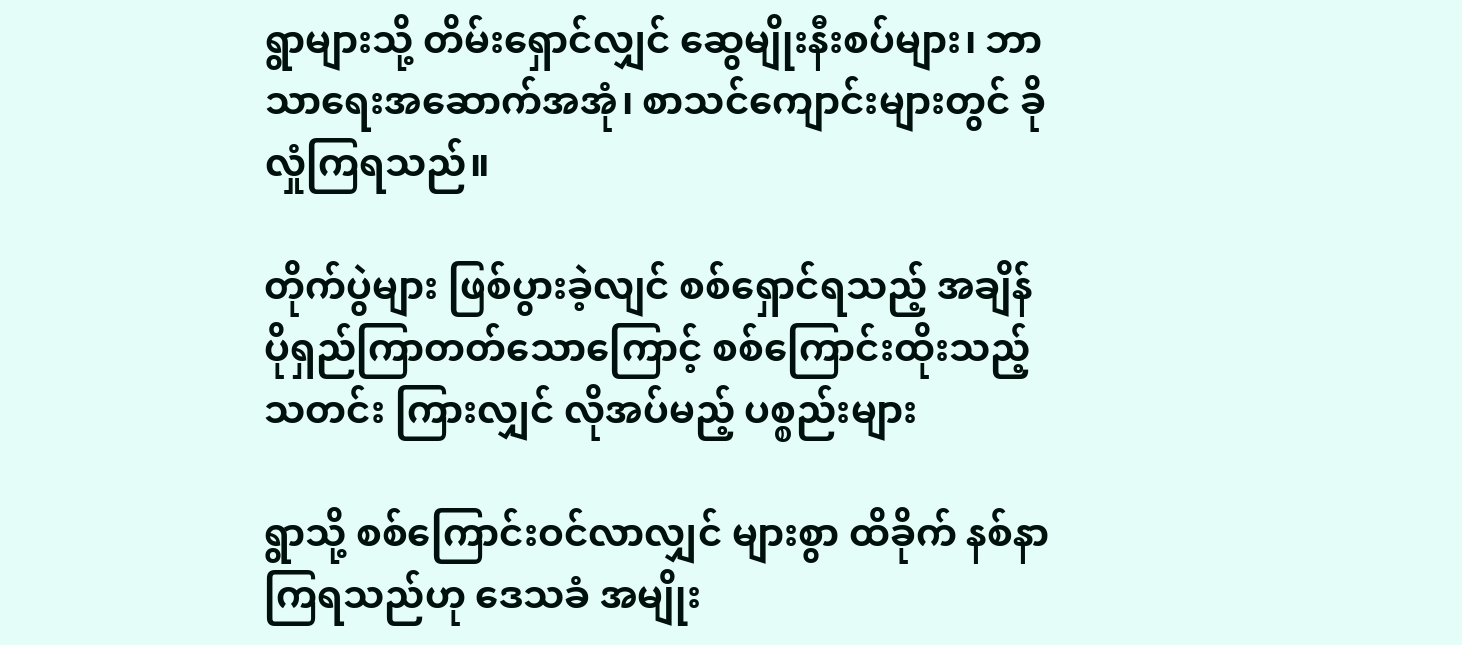ရွာများသို့ တိမ်းရှောင်လျှင် ဆွေမျိုးနီးစပ်များ၊ ဘာသာရေးအဆောက်အအုံ၊ စာသင်ကျောင်းများတွင် ခိုလှုံကြရသည်။

တိုက်ပွဲများ ဖြစ်ပွားခဲ့လျင် စစ်ရှောင်ရသည့် အချိန် ပိုရှည်ကြာတတ်သောကြောင့် စစ်ကြောင်းထိုးသည့်သတင်း ကြားလျှင် လိုအပ်မည့် ပစ္စည်းများ

ရွာသို့ စစ်ကြောင်းဝင်လာလျှင် များစွာ ထိခိုက် နစ်နာကြရသည်ဟု ဒေသခံ အမျိုး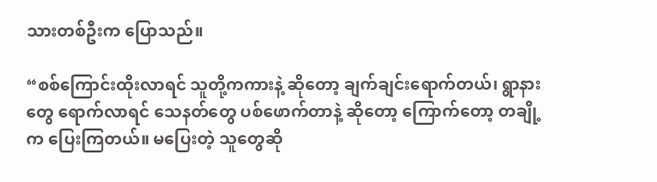သားတစ်ဦးက ပြောသည်။

“စစ်ကြောင်းထိုးလာရင် သူတို့ကကားနဲ့ ဆိုတော့ ချက်ချင်းရောက်တယ်၊ ရွာနားတွေ ရောက်လာရင် သေနတ်တွေ ပစ်ဖောက်တာနဲ့ ဆိုတော့ ကြောက်တော့ တချို့က ပြေးကြတယ်။ မပြေးတဲ့ သူတွေဆို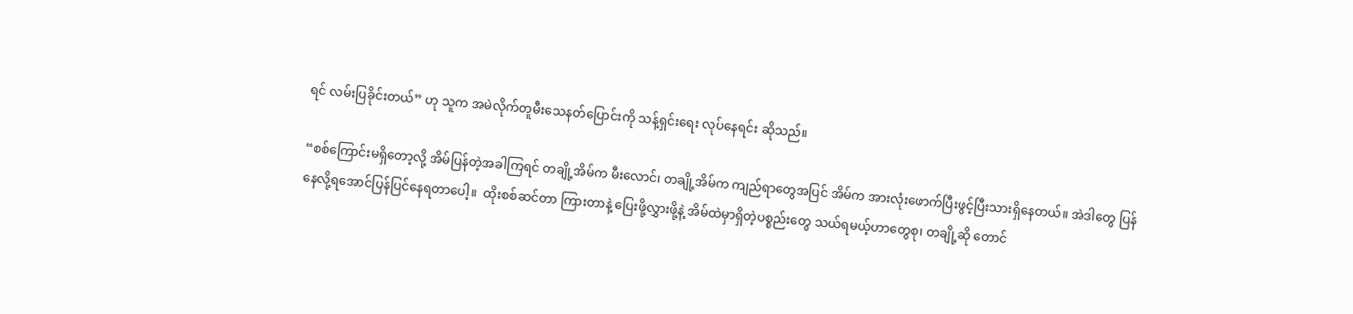ရင် လမ်းပြခိုင်းတယ်” ဟု သူက အမဲလိုက်တူမီးသေနတ်ပြောင်းကို သန့်ရှင်းရေး လုပ်နေရင်း ဆိုသည်။

“စစ်ကြောင်းမရှိတော့လို့ အိမ်ပြန်တဲ့အခါကြရင် တချို့အိမ်က မီးလောင်၊ တချို့အိမ်က ကျည်ရာတွေအပြင် အိမ်က အားလုံးဖောက်ပြီးဖွင့်‌ပြီးသားရှိနေတယ်။ အဲဒါတွေ ပြန်နေလို့ရအောင်ပြန်ပြင်နေရတာပေါ့။  ထိုးစစ်ဆင်တာ ကြားတာနဲ့ ပြေးဖို့လွှားဖို့နဲ့ အိမ်ထဲမှာရှိတဲ့ပစ္စည်းတွေ သယ်ရမယ့်ဟာတွေစု၊ တချို့ဆို တောင်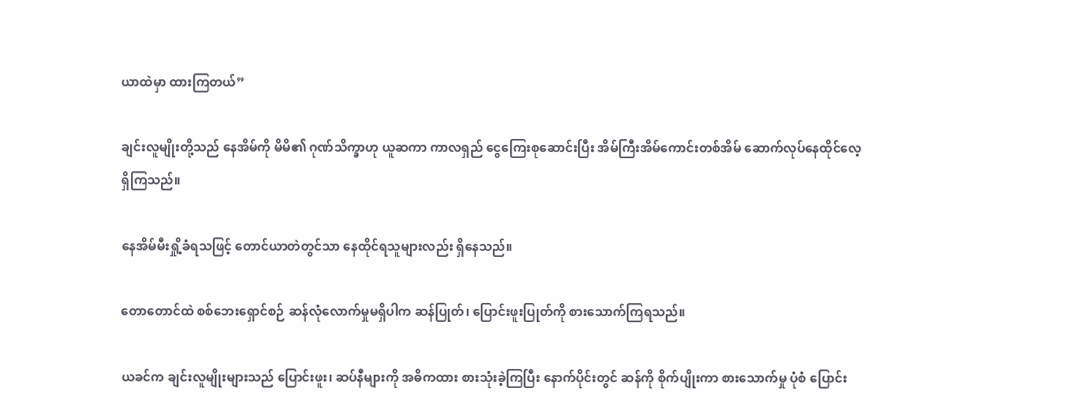ယာထဲမှာ ထားကြတယ်”

ချင်းလူမျိုးတို့သည် နေအိမ်ကို မိမိ၏ ဂုဏ်သိက္ခာဟု ယူဆကာ ကာလရှည် ငွေကြေးစုဆောင်းပြီး အိမ်ကြီးအိမ်ကောင်းတစ်အိမ် ဆောက်လုပ်နေထိုင်လေ့ရှိကြသည်။

နေအိမ်မီးရှို့ခံရသဖြင့် တောင်ယာတဲတွင်သာ နေထိုင်ရသူများလည်း ရှိနေသည်။

တောတောင်ထဲ စစ်ဘေးရှောင်စဉ် ဆန်လုံလောက်မှုမရှိပါက ဆန်ပြုတ်၊ ပြောင်းဖူးပြုတ်ကို စားသောက်ကြရသည်။

ယခင်က ချင်းလူမျိုးများသည် ပြောင်းဖူး၊ ဆပ်နီများကို အဓိကထား စားသုံးခဲ့ကြပြီး ‌နောက်ပိုင်းတွင် ဆန်ကို စိုက်ပျိုးကာ စားသောက်မှု ပုံစံ ပြောင်း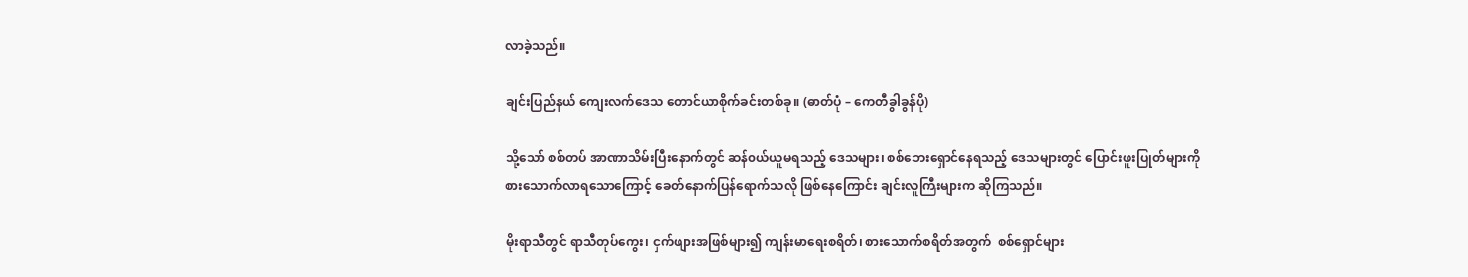လာခဲ့သည်။

ချင်းပြည်နယ် ကျေးလက်ဒေသ တောင်ယာစိုက်ခင်းတစ်ခု။ (ဓာတ်ပုံ – ကေတီခွါခွန်ပို)

သို့သော် စစ်တပ် အာဏာသိမ်းပြီးနောက်တွင် ဆန်၀ယ်ယူမရသည့် ဒေသများ၊ စစ်ဘေးရှောင်နေရသည့် ဒေသများတွင် ပြောင်းဖူးပြုတ်များကို စားသောက်လာရသောကြောင့် ခေတ်နောက်ပြန်ရောက်သလို ဖြစ်နေကြောင်း ချင်းလူကြီးများက ဆိုကြသည်။

မိုးရာသီတွင် ရာသီတုပ်ကွေး၊ ငှက်ဖျားအဖြစ်များ၍ ကျန်းမာရေးစရိတ်၊ စားသောက်စရိတ်အတွက်  စစ်‌ရှောင်များ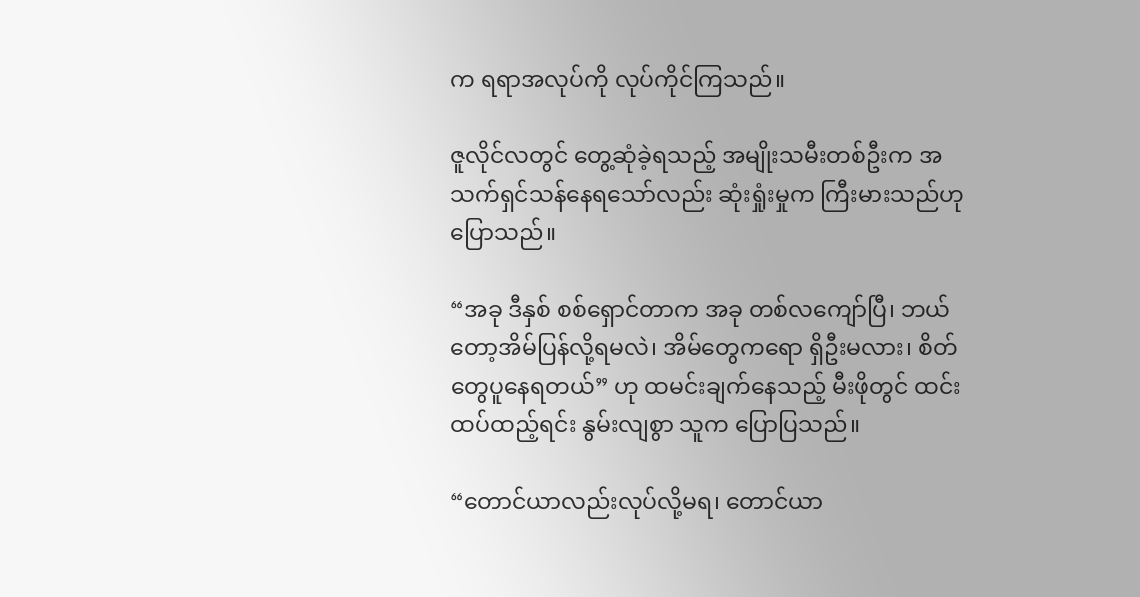က ရရာအလုပ်ကို လုပ်ကိုင်ကြသည်။

ဇူလိုင်လတွင် တွေ့ဆုံခဲ့ရသည့် အမျိုးသမီးတစ်ဦးက အသက်ရှင်သန်နေရသော်လည်း ဆုံးရှုံးမှုက ကြီးမားသည်ဟု ပြောသည်။

“အခု ဒီနှစ် စစ်ရှောင်တာက အခု တစ်လကျော်ပြီ၊ ဘယ်တော့အိမ်ပြန်လို့ရမလဲ၊ အိမ်တွေကရော ရှိဦးမလား၊ စိတ်တွေပူနေရတယ်” ဟု ထမင်းချက်နေသည့် မီးဖိုတွင် ထင်းထပ်ထည့်ရင်း နွမ်းလျစွာ သူက ပြောပြသည်။

“တောင်ယာလည်းလုပ်လို့မရ၊ တောင်ယာ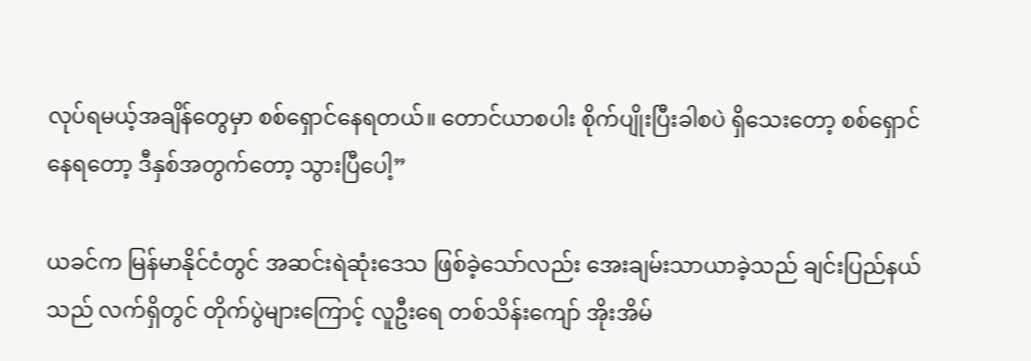လုပ်ရမယ့်အချိန်တွေမှာ စစ်ရှောင်နေရတယ်။ တောင်ယာစပါး စိုက်ပျိုးပြီးခါစပဲ ရှိသေးတော့ စစ်ရှောင်နေရတော့ ဒီနှစ်အတွက်တော့ သွားပြီပေါ့”

ယခင်က မြန်မာနိုင်ငံတွင် အဆင်းရဲဆုံးဒေသ ဖြစ်ခဲ့သော်လည်း အေးချမ်းသာယာခဲ့သည် ချင်းပြည်နယ်သည် လက်ရှိတွင် တိုက်ပွဲများကြောင့် လူဦးရေ တစ်သိန်းကျော် အိုးအိမ်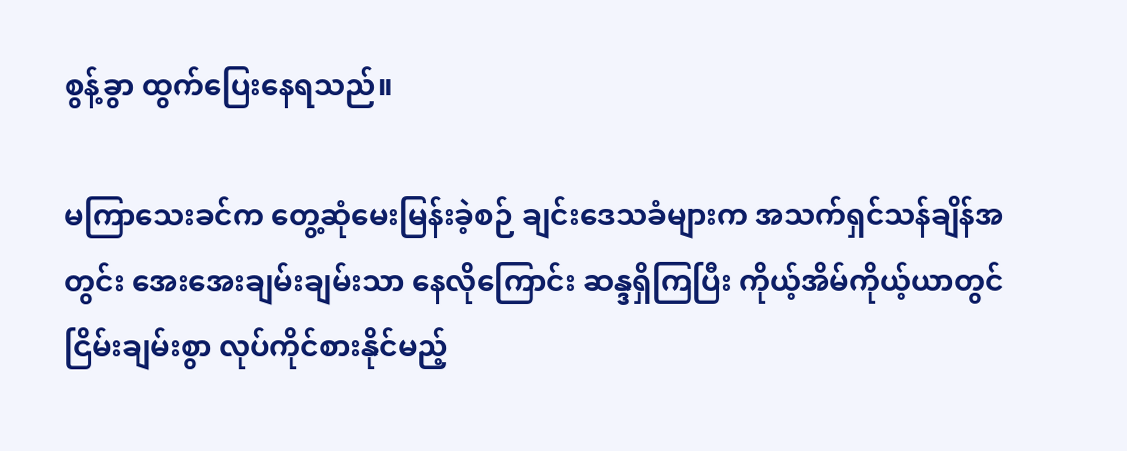စွန့်ခွာ ထွက်ပြေးနေရသည်။

မကြာသေးခင်က တွေ့ဆုံမေးမြန်းခဲ့စဉ် ချင်းဒေသခံများက အသက်ရှင်သန်ချိန်အတွင်း အေးအေးချမ်းချမ်းသာ နေလိုကြောင်း ဆန္ဒရှိကြပြီး ကိုယ့်အိမ်ကိုယ့်ယာတွင် ငြိမ်းချမ်းစွာ လုပ်ကိုင်စားနိုင်မည့်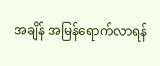အချိန် အမြန်ရောက်လာရန်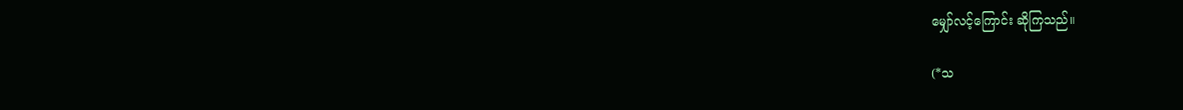မျှော်လင့်ကြောင်း ဆိုကြသည်။

(*သ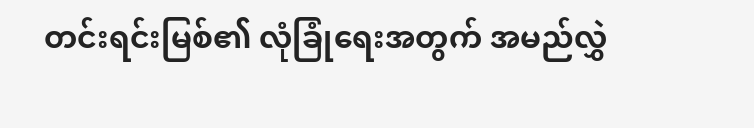တင်းရင်းမြစ်၏ လုံခြုံရေးအတွက် အမည်လွှဲ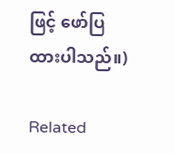ဖြင့် ဖော်ပြထားပါသည်။)

Related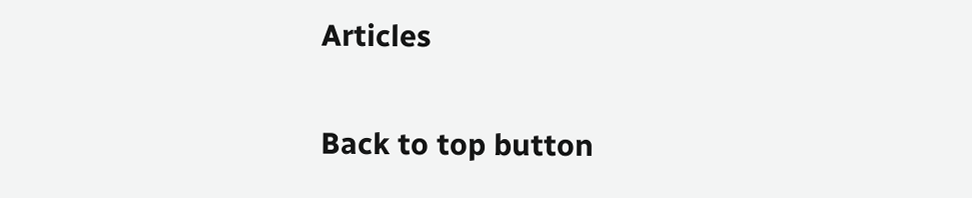Articles

Back to top button